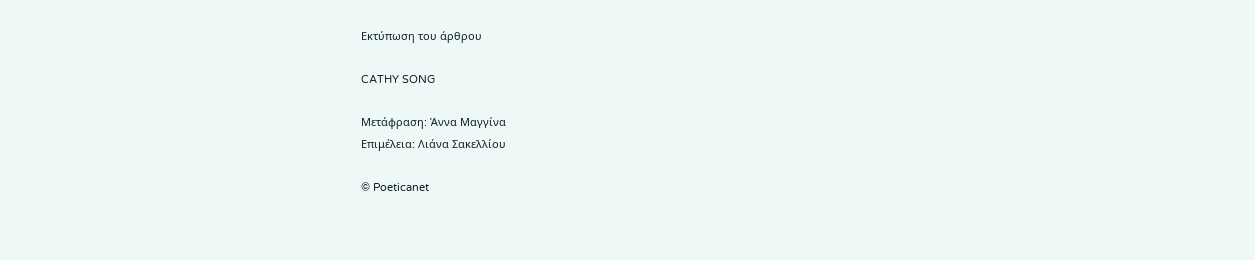Εκτύπωση του άρθρου

CATHY SONG

Μετάφραση: Άννα Μαγγίνα
Επιμέλεια: Λιάνα Σακελλίου

© Poeticanet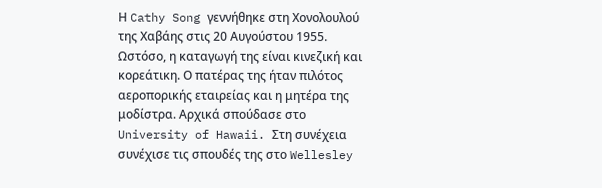Η Cathy Song γεννήθηκε στη Χονολουλού της Χαβάης στις 20 Αυγούστου 1955. Ωστόσο, η καταγωγή της είναι κινεζική και κορεάτικη. Ο πατέρας της ήταν πιλότος αεροπορικής εταιρείας και η μητέρα της μοδίστρα. Αρχικά σπούδασε στο University of Hawaii. Στη συνέχεια συνέχισε τις σπουδές της στο Wellesley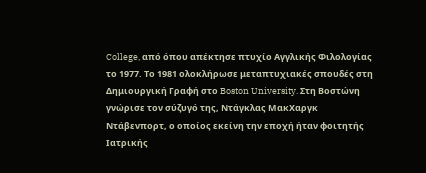College, από όπου απέκτησε πτυχίο Αγγλικής Φιλολογίας το 1977. Το 1981 ολοκλήρωσε μεταπτυχιακές σπουδές στη Δημιουργική Γραφή στο Boston University. Στη Βοστώνη γνώρισε τον σύζυγό της, Ντάγκλας ΜακΧαργκ Ντάβενπορτ, ο οποίος εκείνη την εποχή ήταν φοιτητής Ιατρικής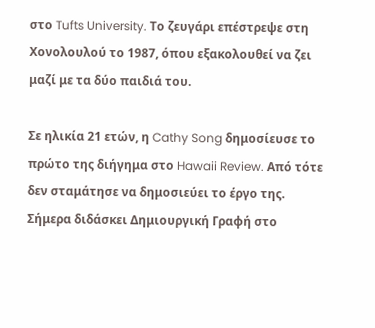στο Tufts University. Το ζευγάρι επέστρεψε στη Χονολουλού το 1987, όπου εξακολουθεί να ζει μαζί με τα δύο παιδιά του.

Σε ηλικία 21 ετών, η Cathy Song δημοσίευσε το πρώτο της διήγημα στο Hawaii Review. Από τότε δεν σταμάτησε να δημοσιεύει το έργο της. Σήμερα διδάσκει Δημιουργική Γραφή στο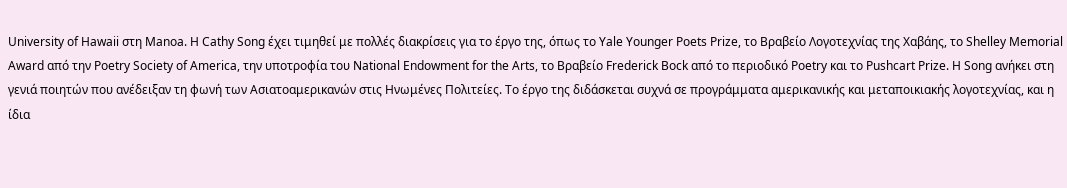University of Hawaii στη Manoa. Η Cathy Song έχει τιμηθεί με πολλές διακρίσεις για το έργο της, όπως το Yale Younger Poets Prize, το Βραβείο Λογοτεχνίας της Χαβάης, το Shelley Memorial Award από την Poetry Society of America, την υποτροφία του National Endowment for the Arts, το Βραβείο Frederick Bock από το περιοδικό Poetry και το Pushcart Prize. Η Song ανήκει στη γενιά ποιητών που ανέδειξαν τη φωνή των Ασιατοαμερικανών στις Ηνωμένες Πολιτείες. Το έργο της διδάσκεται συχνά σε προγράμματα αμερικανικής και μεταποικιακής λογοτεχνίας, και η ίδια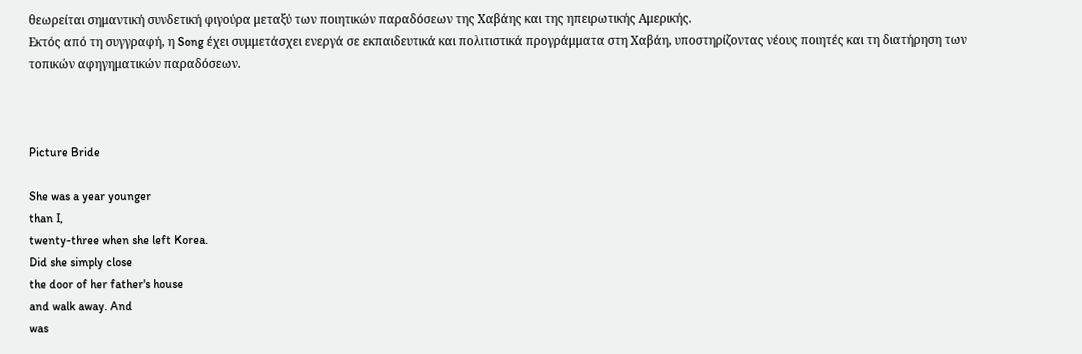θεωρείται σημαντική συνδετική φιγούρα μεταξύ των ποιητικών παραδόσεων της Χαβάης και της ηπειρωτικής Αμερικής.
Εκτός από τη συγγραφή, η Song έχει συμμετάσχει ενεργά σε εκπαιδευτικά και πολιτιστικά προγράμματα στη Χαβάη, υποστηρίζοντας νέους ποιητές και τη διατήρηση των τοπικών αφηγηματικών παραδόσεων.



Picture Bride

She was a year younger
than I,
twenty-three when she left Korea.
Did she simply close
the door of her father's house
and walk away. And
was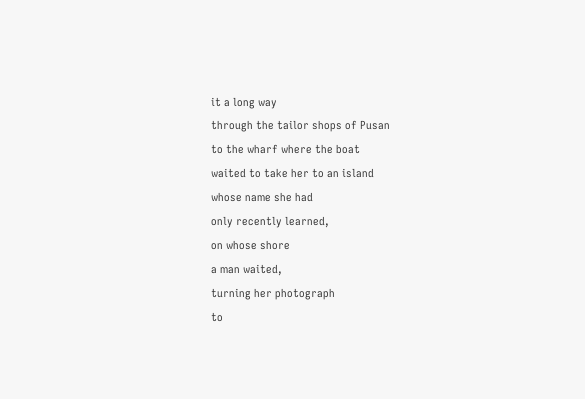it a long way
through the tailor shops of Pusan
to the wharf where the boat
waited to take her to an island
whose name she had
only recently learned,
on whose shore
a man waited,
turning her photograph
to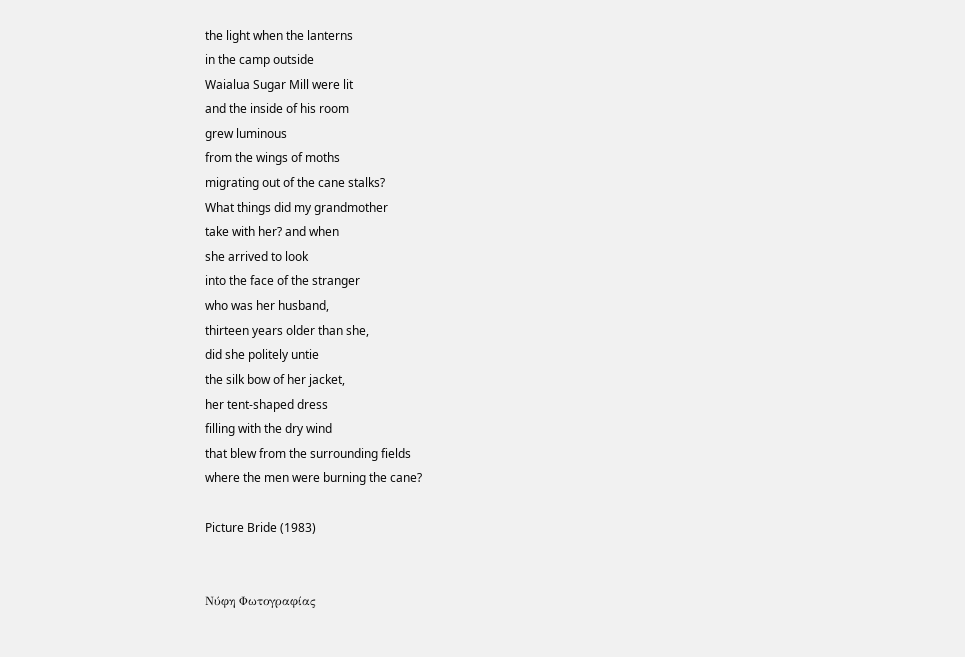the light when the lanterns
in the camp outside
Waialua Sugar Mill were lit
and the inside of his room
grew luminous
from the wings of moths
migrating out of the cane stalks?
What things did my grandmother
take with her? and when
she arrived to look
into the face of the stranger
who was her husband,
thirteen years older than she,
did she politely untie
the silk bow of her jacket,
her tent-shaped dress
filling with the dry wind
that blew from the surrounding fields
where the men were burning the cane?

Picture Bride (1983)


Νύφη Φωτογραφίας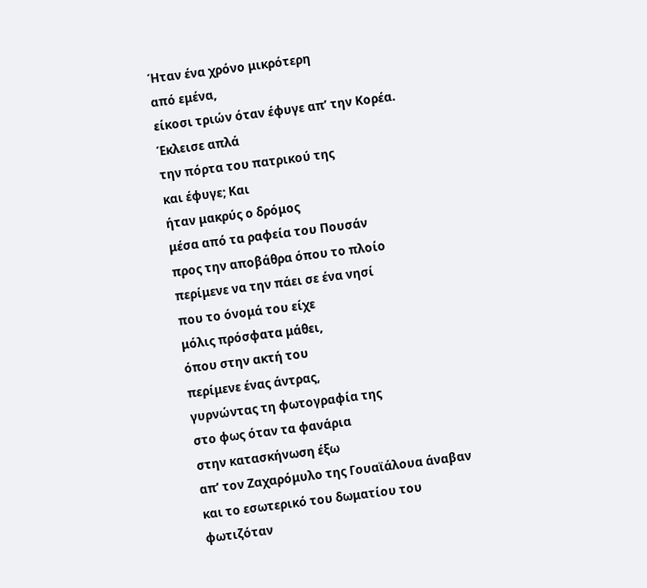Ήταν ένα χρόνο μικρότερη
από εμένα,
είκοσι τριών όταν έφυγε απ’ την Κορέα.
Έκλεισε απλά
την πόρτα του πατρικού της
και έφυγε; Και
ήταν μακρύς ο δρόμος
μέσα από τα ραφεία του Πουσάν
προς την αποβάθρα όπου το πλοίο
περίμενε να την πάει σε ένα νησί
που το όνομά του είχε
μόλις πρόσφατα μάθει,
όπου στην ακτή του
περίμενε ένας άντρας,
γυρνώντας τη φωτογραφία της
στο φως όταν τα φανάρια
στην κατασκήνωση έξω
απ’ τον Ζαχαρόμυλο της Γουαϊάλουα άναβαν
και το εσωτερικό του δωματίου του
φωτιζόταν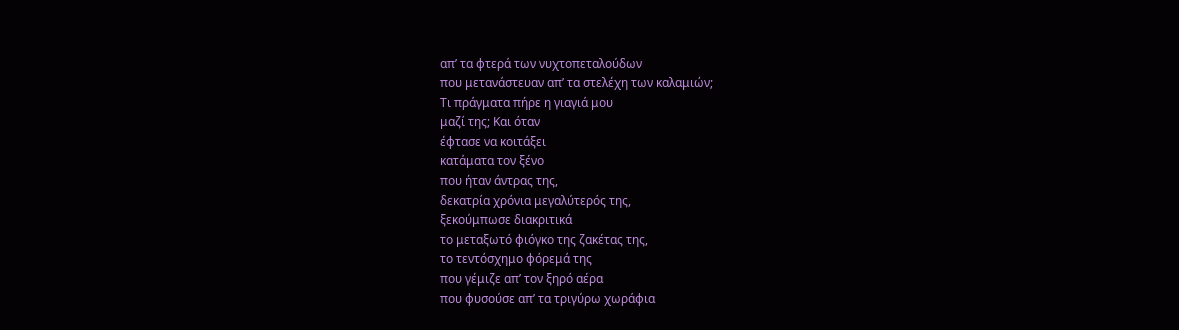απ’ τα φτερά των νυχτοπεταλούδων
που μετανάστευαν απ’ τα στελέχη των καλαμιών;
Τι πράγματα πήρε η γιαγιά μου
μαζί της; Και όταν
έφτασε να κοιτάξει
κατάματα τον ξένο
που ήταν άντρας της,
δεκατρία χρόνια μεγαλύτερός της,
ξεκούμπωσε διακριτικά
το μεταξωτό φιόγκο της ζακέτας της,
το τεντόσχημο φόρεμά της
που γέμιζε απ’ τον ξηρό αέρα
που φυσούσε απ’ τα τριγύρω χωράφια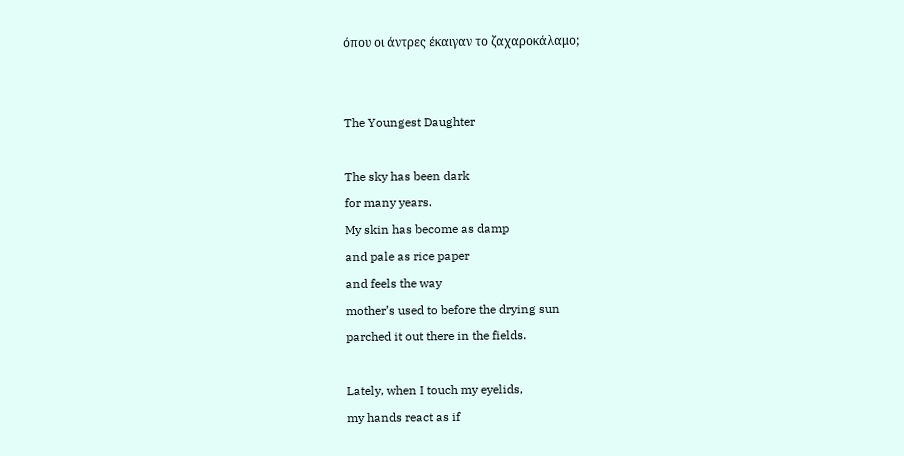όπου οι άντρες έκαιγαν το ζαχαροκάλαμο;


The Youngest Daughter

The sky has been dark
for many years.
My skin has become as damp
and pale as rice paper
and feels the way
mother’s used to before the drying sun
parched it out there in the fields.

Lately, when I touch my eyelids,
my hands react as if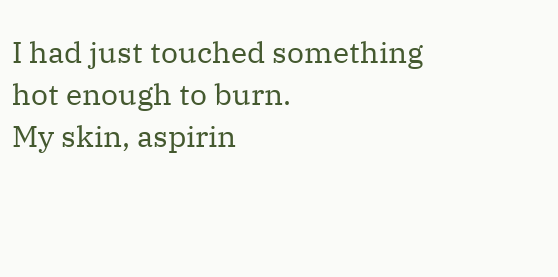I had just touched something
hot enough to burn.
My skin, aspirin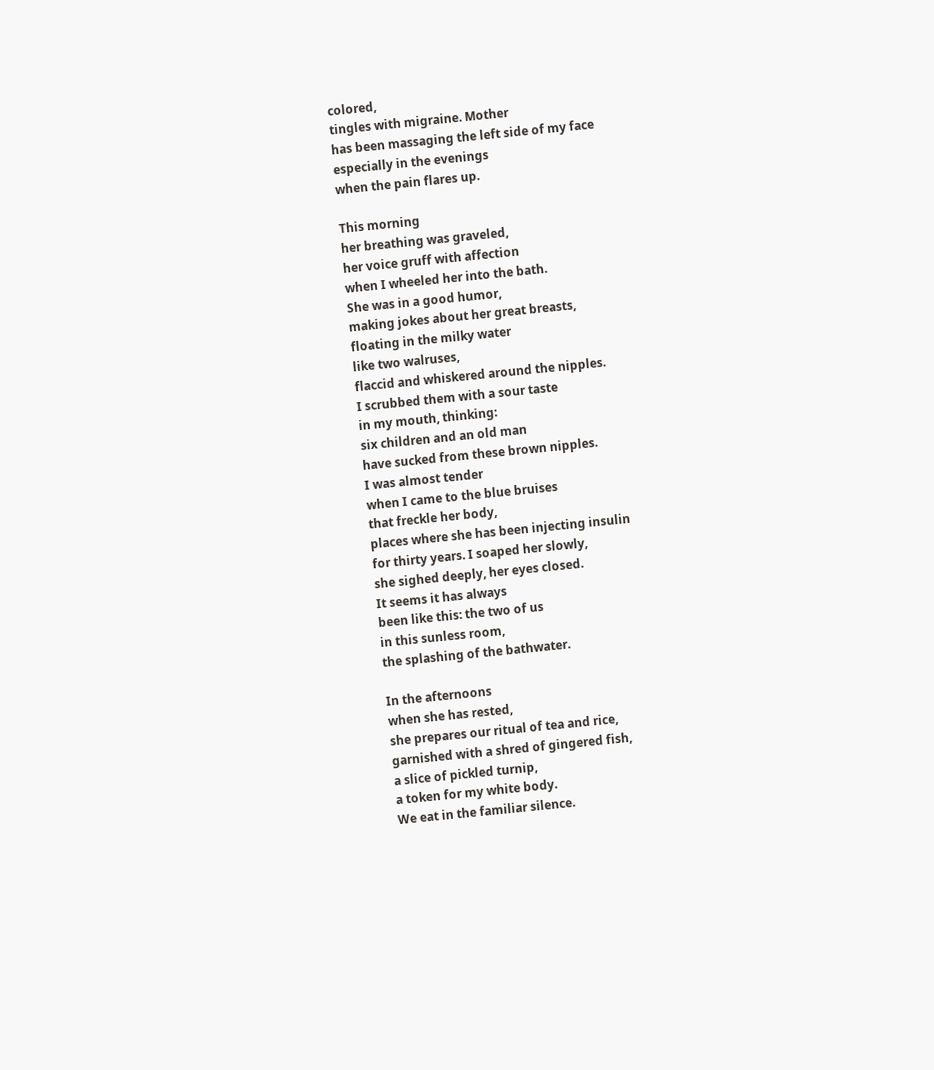colored,
tingles with migraine. Mother
has been massaging the left side of my face
especially in the evenings
when the pain flares up.

This morning
her breathing was graveled,
her voice gruff with affection
when I wheeled her into the bath.
She was in a good humor,
making jokes about her great breasts,
floating in the milky water
like two walruses,
flaccid and whiskered around the nipples.
I scrubbed them with a sour taste
in my mouth, thinking:
six children and an old man
have sucked from these brown nipples.
I was almost tender
when I came to the blue bruises
that freckle her body,
places where she has been injecting insulin
for thirty years. I soaped her slowly,
she sighed deeply, her eyes closed.
It seems it has always
been like this: the two of us
in this sunless room,
the splashing of the bathwater.

In the afternoons
when she has rested,
she prepares our ritual of tea and rice,
garnished with a shred of gingered fish,
a slice of pickled turnip,
a token for my white body.
We eat in the familiar silence.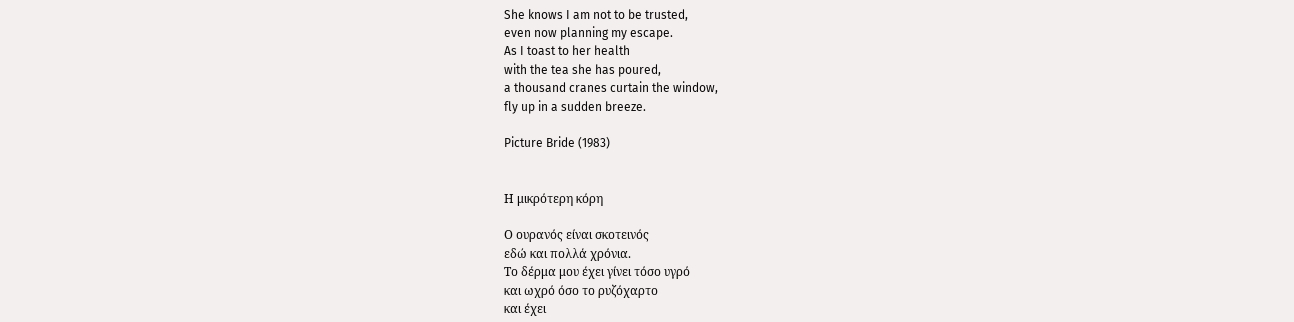She knows I am not to be trusted,
even now planning my escape.
As I toast to her health
with the tea she has poured,
a thousand cranes curtain the window,
fly up in a sudden breeze.

Picture Bride (1983)


Η μικρότερη κόρη

Ο ουρανός είναι σκοτεινός
εδώ και πολλά χρόνια.
Το δέρμα μου έχει γίνει τόσο υγρό
και ωχρό όσο το ρυζόχαρτο
και έχει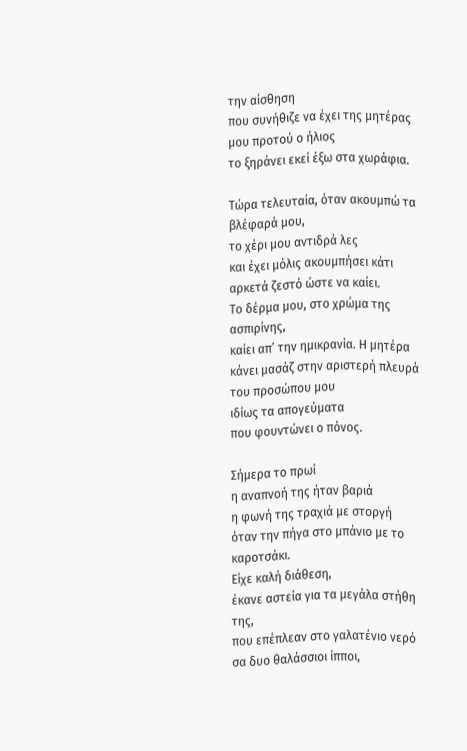την αίσθηση
που συνήθιζε να έχει της μητέρας μου προτού ο ήλιος
το ξηράνει εκεί έξω στα χωράφια.

Τώρα τελευταία, όταν ακουμπώ τα βλέφαρά μου,
το χέρι μου αντιδρά λες
και έχει μόλις ακουμπήσει κάτι
αρκετά ζεστό ώστε να καίει.
Το δέρμα μου, στο χρώμα της ασπιρίνης,
καίει απ’ την ημικρανία. Η μητέρα
κάνει μασάζ στην αριστερή πλευρά του προσώπου μου
ιδίως τα απογεύματα
που φουντώνει ο πόνος.

Σήμερα το πρωί
η αναπνοή της ήταν βαριά
η φωνή της τραχιά με στοργή
όταν την πήγα στο μπάνιο με το καροτσάκι.
Είχε καλή διάθεση,
έκανε αστεία για τα μεγάλα στήθη της,
που επέπλεαν στο γαλατένιο νερό
σα δυο θαλάσσιοι ίπποι,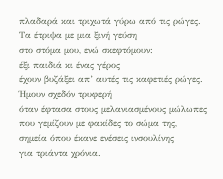πλαδαρά και τριχωτά γύρω από τις ρώγες.
Τα έτριψα με μια ξινή γεύση
στο στόμα μου, ενώ σκεφτόμουν:
έξι παιδιά κι ένας γέρος
έχουν βυζάξει απ’ αυτές τις καφετιές ρώγες.
Ήμουν σχεδόν τρυφερή
όταν έφτασα στους μελανιασμένους μώλωπες
που γεμίζουν με φακίδες το σώμα της,
σημεία όπου έκανε ενέσεις ινσουλίνης
για τριάντα χρόνια.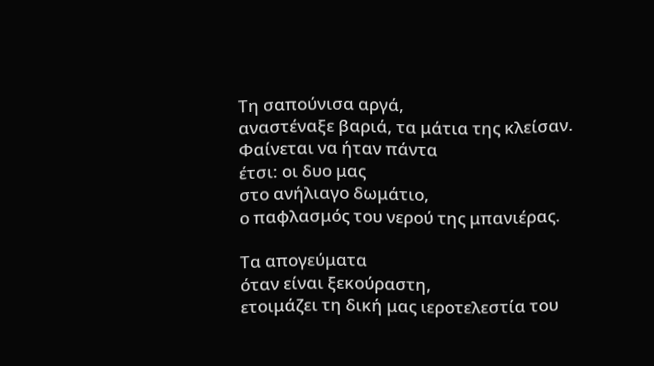Τη σαπούνισα αργά,
αναστέναξε βαριά, τα μάτια της κλείσαν.
Φαίνεται να ήταν πάντα
έτσι: οι δυο μας
στο ανήλιαγο δωμάτιο,
ο παφλασμός του νερού της μπανιέρας.

Τα απογεύματα
όταν είναι ξεκούραστη,
ετοιμάζει τη δική μας ιεροτελεστία του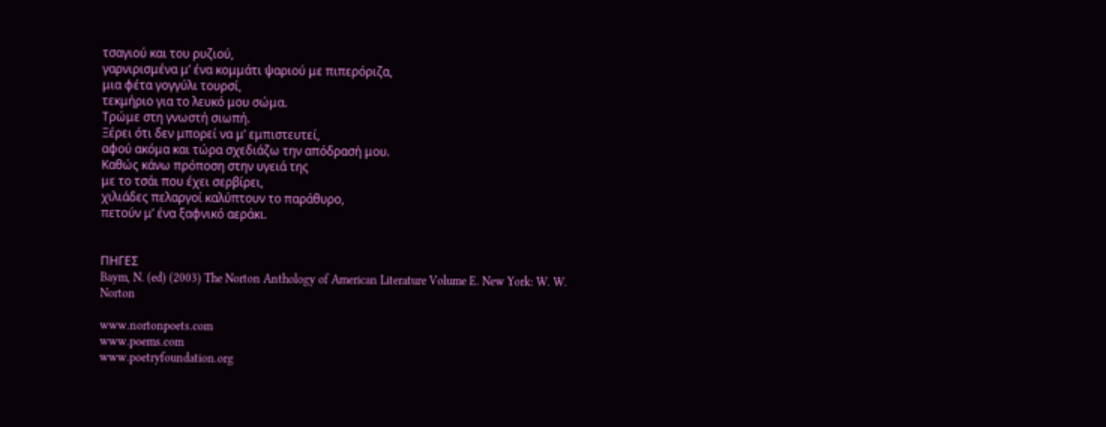τσαγιού και του ρυζιού,
γαρνιρισμένα μ’ ένα κομμάτι ψαριού με πιπερόριζα,
μια φέτα γογγύλι τουρσί,
τεκμήριο για το λευκό μου σώμα.
Τρώμε στη γνωστή σιωπή.
Ξέρει ότι δεν μπορεί να μ’ εμπιστευτεί,
αφού ακόμα και τώρα σχεδιάζω την απόδρασή μου.
Καθώς κάνω πρόποση στην υγειά της
με το τσάι που έχει σερβίρει,
χιλιάδες πελαργοί καλύπτουν το παράθυρο,
πετούν μ’ ένα ξαφνικό αεράκι.


ΠΗΓΕΣ
Baym, N. (ed) (2003) The Norton Anthology of American Literature Volume E. New York: W. W. Norton

www.nortonpoets.com
www.poems.com
www.poetryfoundation.org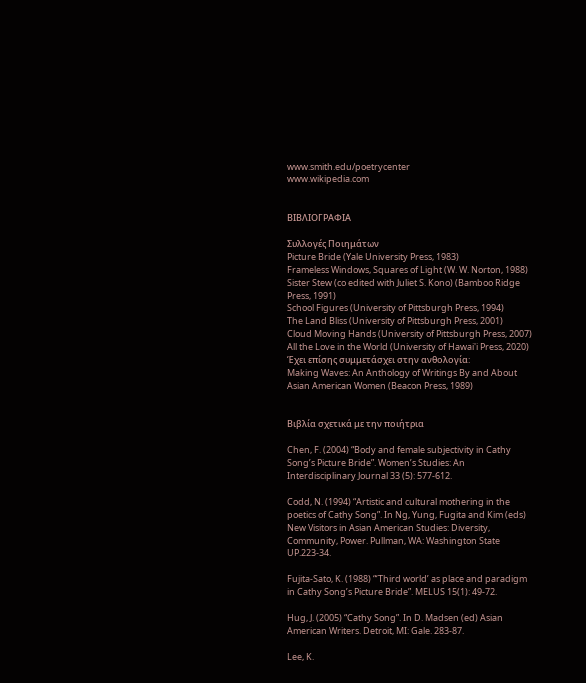www.smith.edu/poetrycenter
www.wikipedia.com


ΒΙΒΛΙΟΓΡΑΦΙΑ

Συλλογές Ποιημάτων
Picture Bride (Yale University Press, 1983)
Frameless Windows, Squares of Light (W. W. Norton, 1988)
Sister Stew (co edited with Juliet S. Kono) (Bamboo Ridge Press, 1991)
School Figures (University of Pittsburgh Press, 1994)
The Land Bliss (University of Pittsburgh Press, 2001)
Cloud Moving Hands (University of Pittsburgh Press, 2007)
All the Love in the World (University of Hawai'i Press, 2020)
Έχει επίσης συμμετάσχει στην ανθολογία:
Making Waves: An Anthology of Writings By and About Asian American Women (Beacon Press, 1989)


Βιβλία σχετικά με την ποιήτρια

Chen, F. (2004) “Body and female subjectivity in Cathy Song’s Picture Bride”. Women’s Studies: An Interdisciplinary Journal 33 (5): 577-612.

Codd, N. (1994) “Artistic and cultural mothering in the poetics of Cathy Song”. In Ng, Yung, Fugita and Kim (eds) New Visitors in Asian American Studies: Diversity, Community, Power. Pullman, WA: Washington State UP.223-34.

Fujita-Sato, K. (1988) “‘Third world’ as place and paradigm in Cathy Song’s Picture Bride”. MELUS 15(1): 49-72.

Hug, J. (2005) “Cathy Song”. In D. Madsen (ed) Asian American Writers. Detroit, MI: Gale. 283-87.

Lee, K.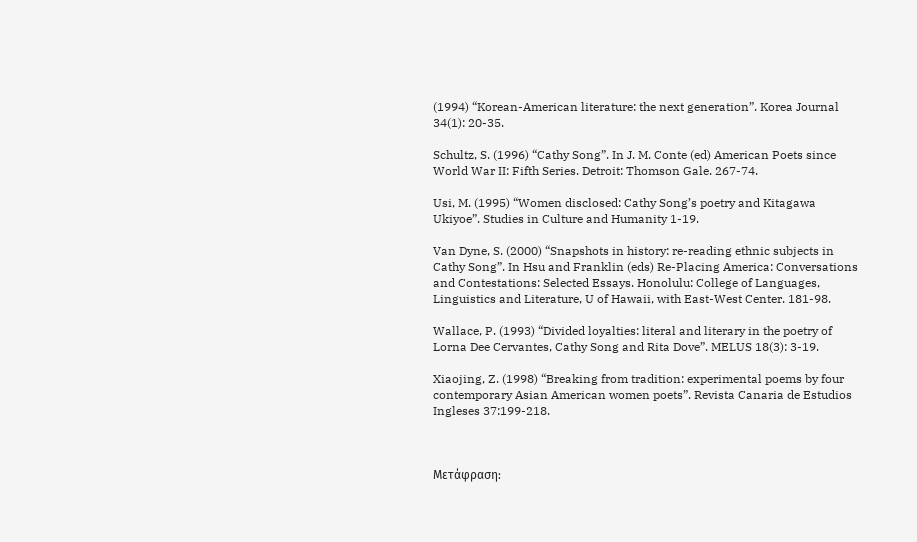(1994) “Korean-American literature: the next generation”. Korea Journal 34(1): 20-35.

Schultz, S. (1996) “Cathy Song”. In J. M. Conte (ed) American Poets since World War II: Fifth Series. Detroit: Thomson Gale. 267-74.

Usi, M. (1995) “Women disclosed: Cathy Song’s poetry and Kitagawa Ukiyoe”. Studies in Culture and Humanity 1-19.

Van Dyne, S. (2000) “Snapshots in history: re-reading ethnic subjects in Cathy Song”. In Hsu and Franklin (eds) Re-Placing America: Conversations and Contestations: Selected Essays. Honolulu: College of Languages, Linguistics and Literature, U of Hawaii, with East-West Center. 181-98.

Wallace, P. (1993) “Divided loyalties: literal and literary in the poetry of Lorna Dee Cervantes, Cathy Song and Rita Dove”. MELUS 18(3): 3-19.

Xiaojing, Z. (1998) “Breaking from tradition: experimental poems by four contemporary Asian American women poets”. Revista Canaria de Estudios Ingleses 37:199-218.



Μετάφραση: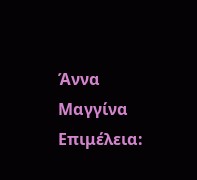Άννα Μαγγίνα
Επιμέλεια: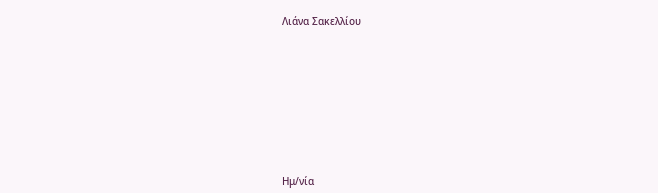Λιάνα Σακελλίου









Ημ/νία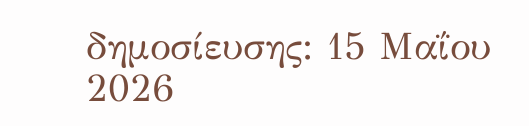δημοσίευσης: 15 Μαΐου 2026